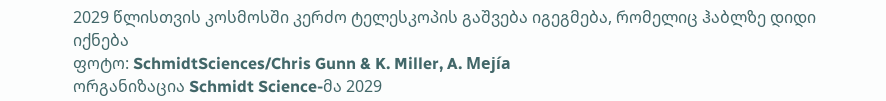2029 წლისთვის კოსმოსში კერძო ტელესკოპის გაშვება იგეგმება, რომელიც ჰაბლზე დიდი იქნება
ფოტო: SchmidtSciences/Chris Gunn & K. Miller, A. Mejía
ორგანიზაცია Schmidt Science-მა 2029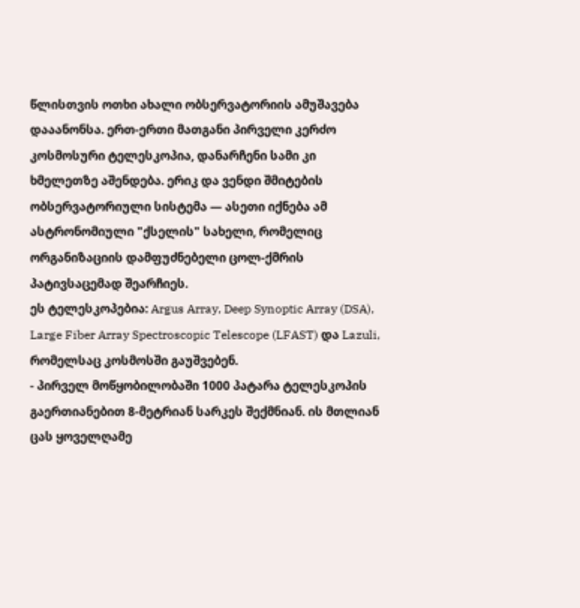წლისთვის ოთხი ახალი ობსერვატორიის ამუშავება დააანონსა. ერთ-ერთი მათგანი პირველი კერძო კოსმოსური ტელესკოპია, დანარჩენი სამი კი ხმელეთზე აშენდება. ერიკ და ვენდი შმიტების ობსერვატორიული სისტემა — ასეთი იქნება ამ ასტრონომიული "ქსელის" სახელი, რომელიც ორგანიზაციის დამფუძნებელი ცოლ-ქმრის პატივსაცემად შეარჩიეს.
ეს ტელესკოპებია: Argus Array, Deep Synoptic Array (DSA), Large Fiber Array Spectroscopic Telescope (LFAST) და Lazuli, რომელსაც კოსმოსში გაუშვებენ.
- პირველ მოწყობილობაში 1000 პატარა ტელესკოპის გაერთიანებით 8-მეტრიან სარკეს შექმნიან. ის მთლიან ცას ყოველღამე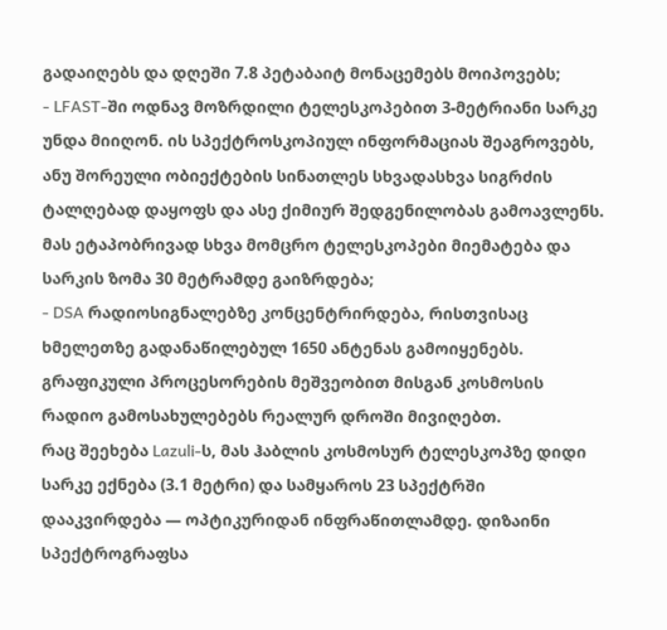გადაიღებს და დღეში 7.8 პეტაბაიტ მონაცემებს მოიპოვებს;
- LFAST-ში ოდნავ მოზრდილი ტელესკოპებით 3-მეტრიანი სარკე უნდა მიიღონ. ის სპექტროსკოპიულ ინფორმაციას შეაგროვებს, ანუ შორეული ობიექტების სინათლეს სხვადასხვა სიგრძის ტალღებად დაყოფს და ასე ქიმიურ შედგენილობას გამოავლენს. მას ეტაპობრივად სხვა მომცრო ტელესკოპები მიემატება და სარკის ზომა 30 მეტრამდე გაიზრდება;
- DSA რადიოსიგნალებზე კონცენტრირდება, რისთვისაც ხმელეთზე გადანაწილებულ 1650 ანტენას გამოიყენებს. გრაფიკული პროცესორების მეშვეობით მისგან კოსმოსის რადიო გამოსახულებებს რეალურ დროში მივიღებთ.
რაც შეეხება Lazuli-ს, მას ჰაბლის კოსმოსურ ტელესკოპზე დიდი სარკე ექნება (3.1 მეტრი) და სამყაროს 23 სპექტრში დააკვირდება — ოპტიკურიდან ინფრაწითლამდე. დიზაინი სპექტროგრაფსა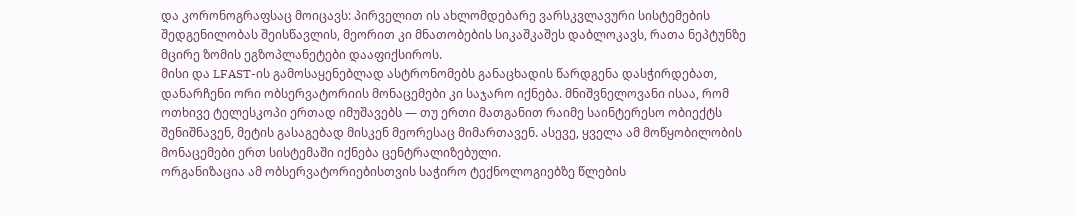და კორონოგრაფსაც მოიცავს: პირველით ის ახლომდებარე ვარსკვლავური სისტემების შედგენილობას შეისწავლის, მეორით კი მნათობების სიკაშკაშეს დაბლოკავს, რათა ნეპტუნზე მცირე ზომის ეგზოპლანეტები დააფიქსიროს.
მისი და LFAST-ის გამოსაყენებლად ასტრონომებს განაცხადის წარდგენა დასჭირდებათ, დანარჩენი ორი ობსერვატორიის მონაცემები კი საჯარო იქნება. მნიშვნელოვანი ისაა, რომ ოთხივე ტელესკოპი ერთად იმუშავებს — თუ ერთი მათგანით რაიმე საინტერესო ობიექტს შენიშნავენ, მეტის გასაგებად მისკენ მეორესაც მიმართავენ. ასევე, ყველა ამ მოწყობილობის მონაცემები ერთ სისტემაში იქნება ცენტრალიზებული.
ორგანიზაცია ამ ობსერვატორიებისთვის საჭირო ტექნოლოგიებზე წლების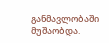განმავლობაში მუშაობდა.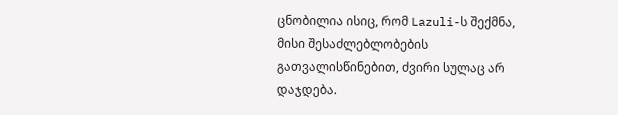ცნობილია ისიც, რომ Lazuli-ს შექმნა, მისი შესაძლებლობების გათვალისწინებით, ძვირი სულაც არ დაჯდება.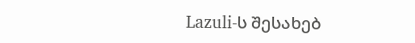Lazuli-ს შესახებ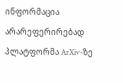ინფორმაცია არარეფერირებად პლატფორმა ArXiv-ზე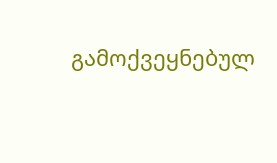გამოქვეყნებულ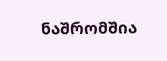ნაშრომშია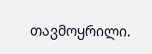თავმოყრილი.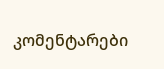კომენტარები